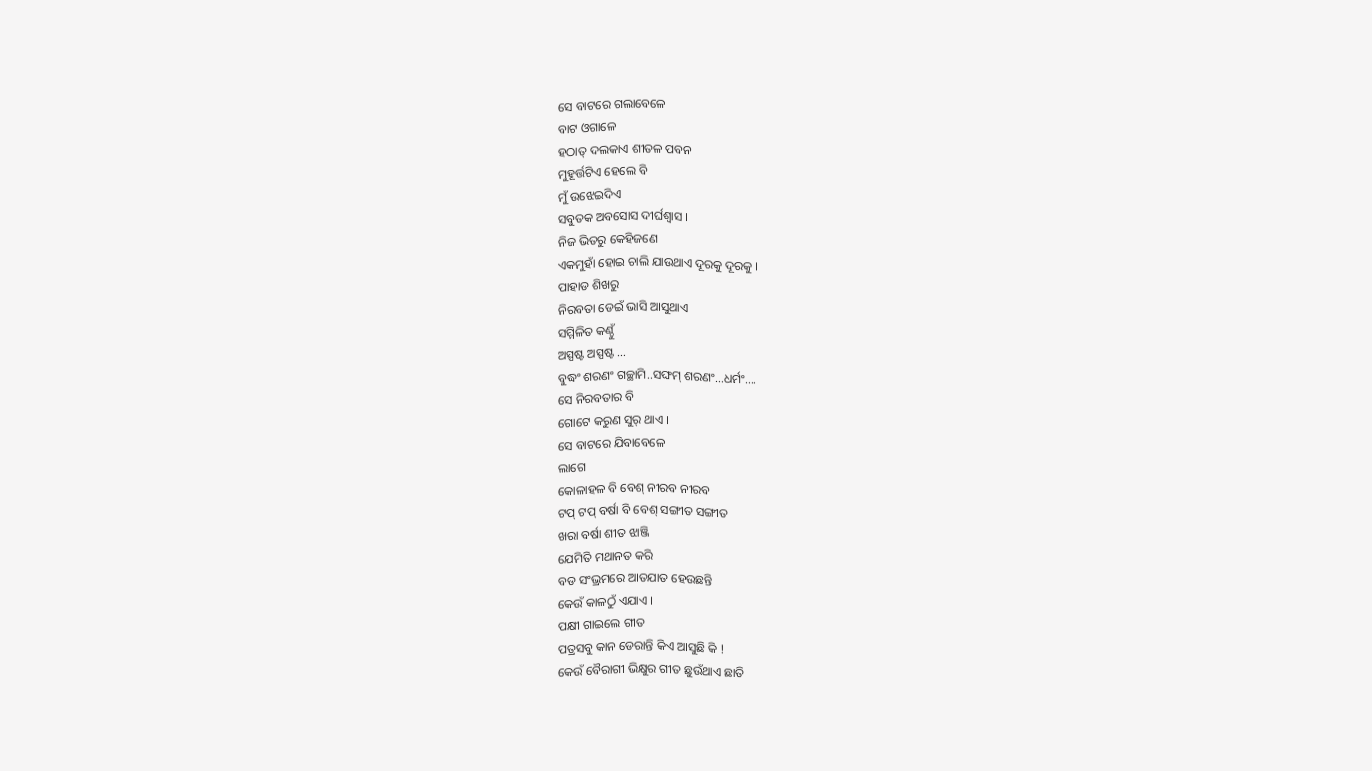ସେ ବାଟରେ ଗଲାବେଳେ
ବାଟ ଓଗାଳେ
ହଠାତ୍ ଦଲକାଏ ଶୀତଳ ପବନ
ମୁହୂର୍ତ୍ତଟିଏ ହେଲେ ବି
ମୁଁ ଉଝେଇଦିଏ
ସବୁତକ ଅବସୋସ ଦୀର୍ଘଶ୍ୱାସ ।
ନିଜ ଭିତରୁ କେହିଜଣେ
ଏକମୁହାଁ ହୋଇ ଚାଲି ଯାଉଥାଏ ଦୂରକୁ ଦୂରକୁ ।
ପାହାଡ ଶିଖରୁ
ନିରବତା ଡେଇଁ ଭାସି ଆସୁଥାଏ
ସମ୍ମିଳିତ କଣ୍ଠୁଁ
ଅସ୍ପଷ୍ଟ ଅସ୍ପଷ୍ଟ …
ବୁଦ୍ଧଂ ଶରଣଂ ଗଚ୍ଛାମି..ସଙ୍ଘମ୍ ଶରଣଂ…ଧର୍ମଂ….
ସେ ନିରବତାର ବି
ଗୋଟେ କରୁଣ ସୁର୍ ଥାଏ ।
ସେ ବାଟରେ ଯିବାବେଳେ
ଲାଗେ
କୋଳାହଳ ବି ବେଶ୍ ନୀରବ ନୀରବ
ଟପ୍ ଟପ୍ ବର୍ଷା ବି ବେଶ୍ ସଙ୍ଗୀତ ସଙ୍ଗୀତ
ଖରା ବର୍ଷା ଶୀତ ଝାଞ୍ଜି
ଯେମିତି ମଥାନତ କରି
ବଡ ସଂଭ୍ରମରେ ଆତଯାତ ହେଉଛନ୍ତି
କେଉଁ କାଳଠୁଁ ଏଯାଏ ।
ପକ୍ଷୀ ଗାଇଲେ ଗୀତ
ପତ୍ରସବୁ କାନ ଡେରାନ୍ତି କିଏ ଆସୁଛି କି !
କେଉଁ ବୈରାଗୀ ଭିକ୍ଷୁର ଗୀତ ଛୁଉଁଥାଏ ଛାତି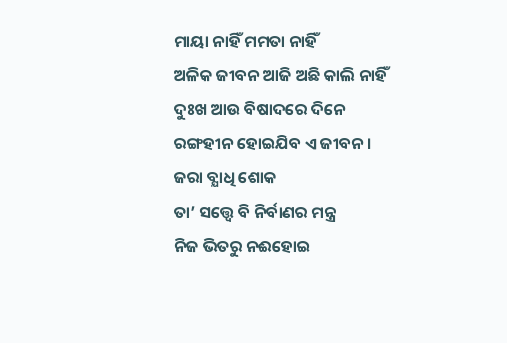ମାୟା ନାହିଁ ମମତା ନାହିଁ
ଅଳିକ ଜୀବନ ଆଜି ଅଛି କାଲି ନାହିଁ
ଦୁଃଖ ଆଉ ବିଷାଦରେ ଦିନେ
ରଙ୍ଗହୀନ ହୋଇଯିବ ଏ ଜୀବନ ।
ଜରା ବ୍ଯାଧି ଶୋକ
ତା’ ସତ୍ତ୍ୱେ ବି ନିର୍ବାଣର ମନ୍ତ୍ର
ନିଜ ଭିତରୁ ନଈହୋଇ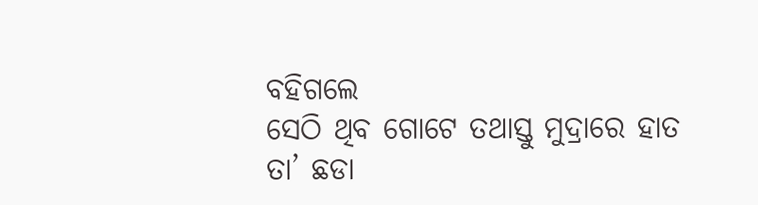ବହିଗଲେ
ସେଠି ଥିବ ଗୋଟେ ତଥାସ୍ତୁ ମୁଦ୍ରାରେ ହାତ
ତା’ ଛଡା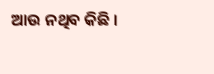ଆଉ ନଥିବ କିଛି ।